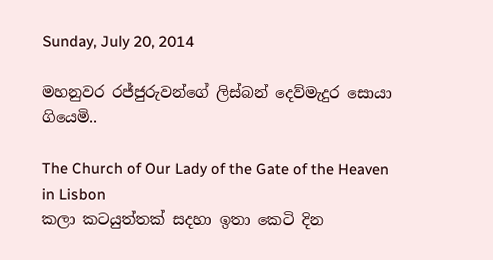Sunday, July 20, 2014

මහනුවර රජ්ජුරුවන්ගේ ලිස්බන් දෙව්මැදුර සොයා ගියෙමි..

The Church of Our Lady of the Gate of the Heaven in Lisbon
කලා කටයුත්තක් සදහා ඉතා කෙටි දින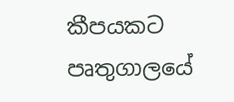කීපයකට පෘතුගාලයේ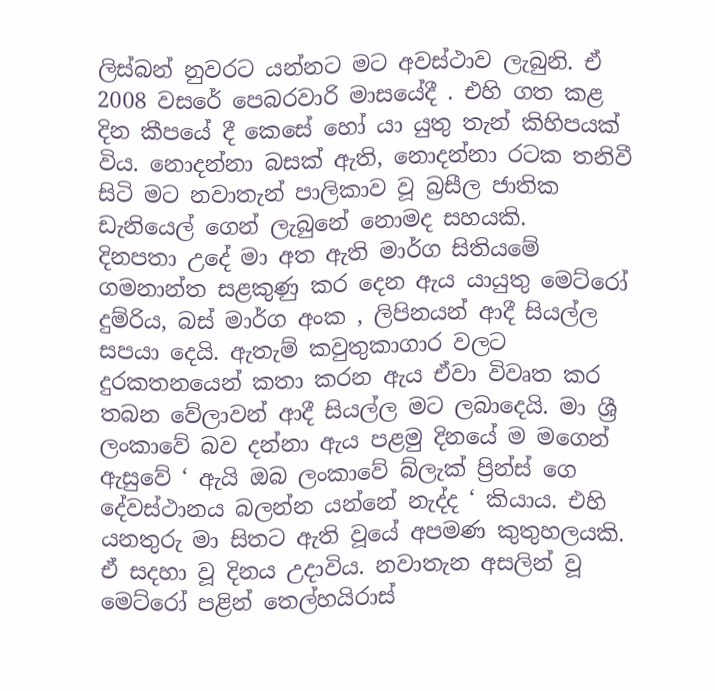ලිස්බන් නුවරට යන්නට මට අවස්ථාව ලැබුනි. ඒ 2008 වසරේ පෙබරවාරි මාසයේදී . එහි ගත කළ දින කීපයේ දී කෙසේ හෝ යා යුතු තැන් කිහිපයක් විය. නොදන්නා බසක් ඇති, නොදන්නා රටක තනිවී සිටි මට නවාතැන් පාලිකාව වූ බ්‍රසීල ජාතික ඩැනියෙල් ගෙන් ලැබුනේ නොමද සහයකි.
දිනපතා උදේ මා අත ඇති මාර්ග සිතියමේ ගමනාන්ත සළකුණු කර දෙන ඇය යායුතු මෙට්රෝ දුම්රිය, බස් මාර්ග අංක , ලිපිනයන් ආදී සියල්ල සපයා දෙයි. ඇතැම් කවුතුකාගාර වලට දුරකතනයෙන් කතා කරන ඇය ඒවා විවෘත කර තබන වේලාවන් ආදී සියල්ල මට ලබාදෙයි. මා ශ්‍රී ලංකාවේ බව දන්නා ඇය පළමු දිනයේ ම මගෙන් ඇසුවේ ‘ ඇයි ඔබ ලංකාවේ බ්ලැක් ප්‍රින්ස් ගෙ දේවස්ථානය බලන්න යන්නේ නැද්ද ‘ කියාය. එහි යනතුරු මා සිතට ඇති වූයේ අපමණ කුතුහලයකි.
ඒ සදහා වූ දිනය උදාවිය. නවාතැන අසලින් වූ මෙට්රෝ පළින් තෙල්හයිරාස්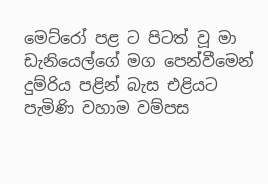මෙට්රෝ පළ ට පිටත් වූ මා ඩැනියෙල්ගේ මග පෙන්වීමෙන් දුම්රිය පළින් බැස එළියට පැමිණි වහාම වම්පස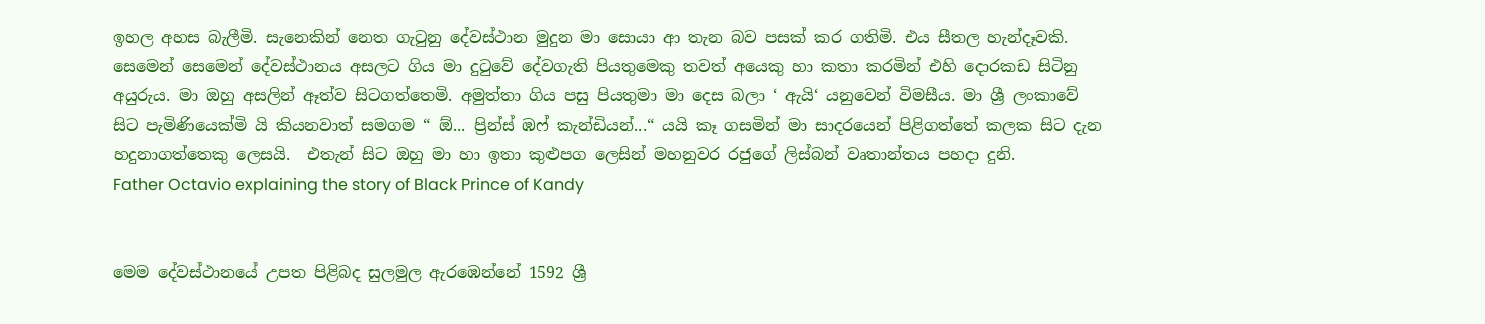ඉහල අහස බැලීමි. සැනෙකින් නෙත ගැටුනු දේවස්ථාන මුදුන මා සොයා ආ තැන බව පසක් කර ගතිමි. එය සීතල හැන්දෑවකි. සෙමෙන් සෙමෙන් දේවස්ථානය අසලට ගිය මා දුටුවේ දේවගැති පියතුමෙකු තවත් අයෙකු හා කතා කරමින් එහි දොරකඩ සිටිනු අයුරුය. මා ඔහු අසලින් ඈත්ව සිටගත්තෙමි. අමුත්තා ගිය පසු පියතුමා මා දෙස බලා ‘ ඇයි‘ යනුවෙන් විමසීය. මා ශ්‍රී ලංකාවේ සිට පැමිණියෙක්මි යි කියනවාත් සමගම “ ඕ... ප්‍රින්ස් ඹෆ් කැන්ඩියන්...“ යයි කෑ ගසමින් මා සාදරයෙන් පිළිගත්තේ කලක සිට දැන හදුනාගත්තෙකු ලෙසයි.  එතැන් සිට ඔහු මා හා ඉතා කුළුපග ලෙසින් මහනුවර රජුගේ ලිස්බන් වෘතාන්තය පහදා දුනි.
Father Octavio explaining the story of Black Prince of Kandy


මෙම දේවස්ථානයේ උපත පිළිබද සුලමුල ඇරඹෙන්නේ 1592 ශ්‍රී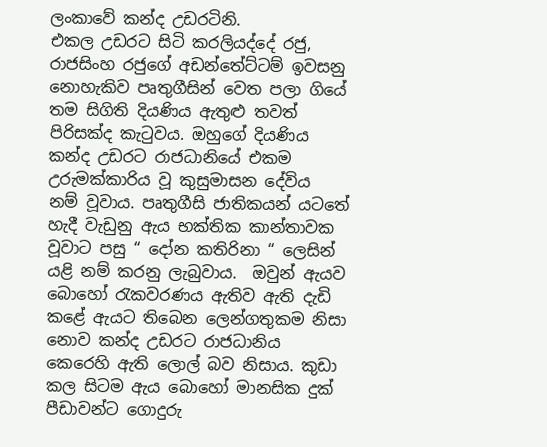ලංකාවේ කන්ද උඩරටිනි.
එකල උඩරට සිටි කරලියද්දේ රජු, රාජසිංහ රජුගේ අඩන්තේට්ටම් ඉවසනු නොහැකිව පෘතුගීසින් වෙත පලා ගියේ තම සිගිති දියණිය ඇතුළු තවත් පිරිසක්ද කැටුවය. ඔහුගේ දියණිය කන්ද උඩරට රාජධානියේ එකම උරුමක්කාරිය වූ කුසුමාසන දේවිය  නම් වූවාය. පෘතුගීසි ජාතිකයන් යටතේ හැදී වැඩුනු ඇය භක්තික කාන්තාවක වූවාට පසු “ දෝන කතිරිනා “ ලෙසින් යළි නම් කරනු ලැබුවාය.  ඔවුන් ඇයව බොහෝ රැකවරණය ඇතිව ඇති දැඩි කළේ ඇයට තිබෙන ලෙන්ගතුකම නිසා නොව කන්ද උඩරට රාජධානිය කෙරෙහි ඇති ලොල් බව නිසාය. කුඩා කල සිටම ඇය බොහෝ මානසික දුක් පීඩාවන්ට ගොදුරු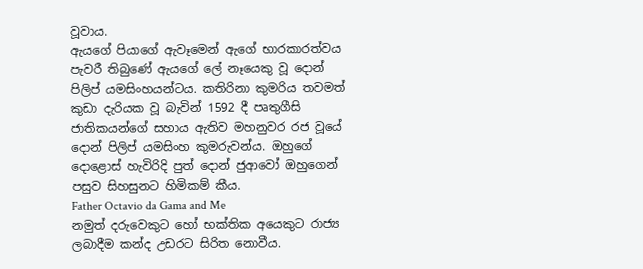වූවාය.
ඇයගේ පියාගේ ඇවෑමෙන් ඇගේ භාරකාරත්වය පැවරී තිබුණේ ඇයගේ ලේ නෑයෙකු වූ දොන් පිලිප් යමසිංහයන්ටය. කතිරිනා කුමරිය තවමත් කුඩා දැරියක වූ බැවින් 1592 දී පෘතුගීසි ජාතිකයන්ගේ සහාය ඇතිව මහනුවර රජ වූයේ දොන් පිලිප් යමසිංහ කුමරුවන්ය. ඔහුගේ දොළොස් හැවිරිදි පුත් දොන් ජුආවෝ ඔහුගෙන් පසුව සිහසුනට හිමිකම් කීය.
Father Octavio da Gama and Me
නමුත් දරුවෙකුට හෝ භක්තික අයෙකුට රාජ්‍ය ලබාදීම කන්ද උඩරට සිරිත නොවීය.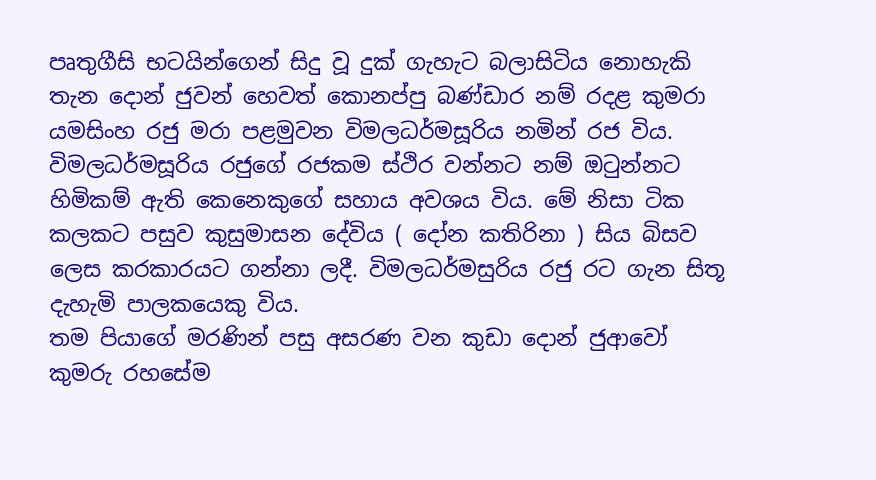පෘතුගීසි භටයින්ගෙන් සිදු වූ දුක් ගැහැට බලාසිටිය නොහැකි තැන දොන් ජුවන් හෙවත් කොනප්පු බණ්ඩාර නම් රදළ කුමරා යමසිංහ රජු මරා පළමුවන විමලධර්මසූරිය නමින් රජ විය. විමලධර්මසූරිය රජුගේ රජකම ස්ථිර වන්නට නම් ඔටුන්නට හිමිකම් ඇති කෙනෙකුගේ සහාය අවශය විය. මේ නිසා ටික කලකට පසුව කුසුමාසන දේවිය ( දෝන කතිරිනා ) සිය බිසව ලෙස කරකාරයට ගන්නා ලදී. විමලධර්මසුරිය රජු රට ගැන සිතූ දැහැමි පාලකයෙකු විය.
තම පියාගේ මරණින් පසු අසරණ වන කුඩා දොන් ජුආවෝ කුමරු රහසේම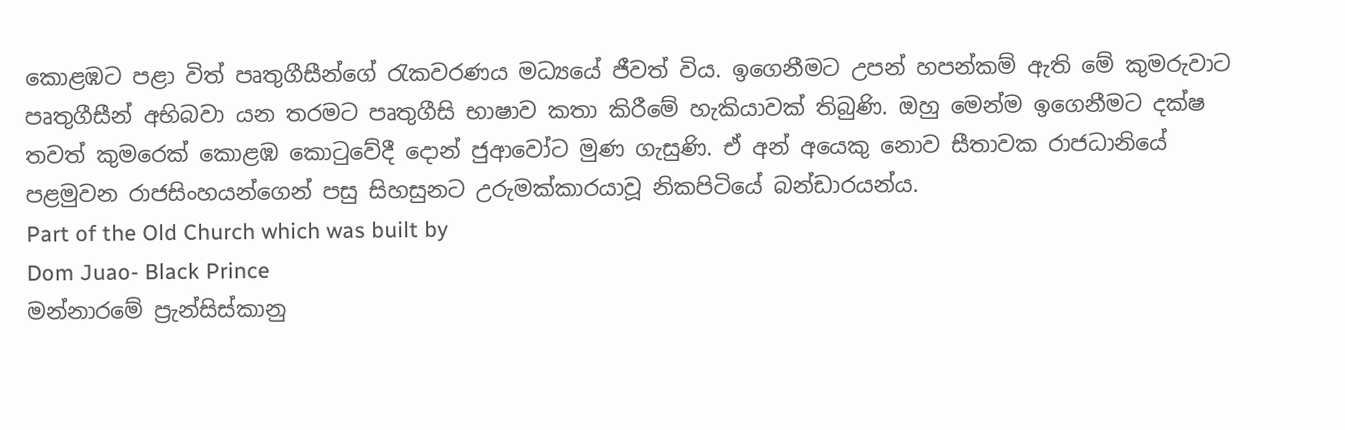කොළඹට පළා විත් පෘතුගීසීන්ගේ රැකවරණය මධ්‍යයේ ජීවත් විය. ඉගෙනීමට උපන් හපන්කම් ඇති මේ කුමරුවාට පෘතුගීසීන් අභිබවා යන තරමට පෘතුගීසි භාෂාව කතා කිරීමේ හැකියාවක් තිබුණි. ඔහු මෙන්ම ඉගෙනීමට දක්ෂ තවත් කුමරෙක් කොළඹ කොටුවේදී දොන් ජුආවෝට මුණ ගැසුණි. ඒ අන් අයෙකු නොව සීතාවක රාජධානියේ පළමුවන රාජසිංහයන්ගෙන් පසු සිහසුනට උරුමක්කාරයාවූ නිකපිටියේ බන්ඩාරයන්ය.
Part of the Old Church which was built by
Dom Juao- Black Prince
මන්නාරමේ ප්‍රැන්සිස්කානු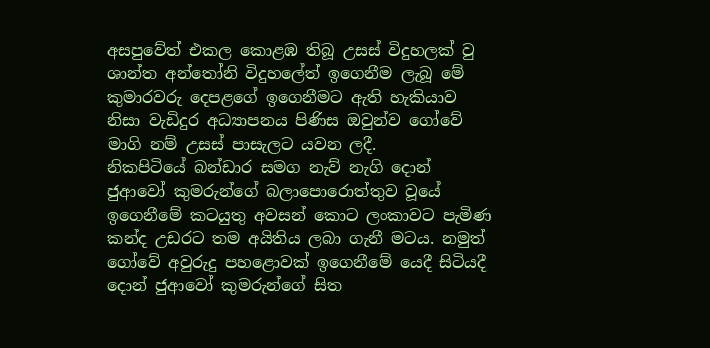අසපුවේත් එකල කොළඹ තිබූ උසස් විදුහලක් වු ශාන්ත අන්තෝනි විදුහලේත් ඉගෙනීම ලැබූ මේ කුමාරවරු දෙපළගේ ඉගෙනීමට ඇති හැකියාව නිසා වැඩිදුර අධ්‍යාපනය පිණිස ඔවුන්ව ගෝවේ මාගි නම් උසස් පාසැලට යවන ලදී.
නිකපිටියේ බන්ඩාර සමග නැව් නැගි දොන් ජුආවෝ කුමරුන්ගේ බලාපොරොත්තුව වූයේ ඉගෙනීමේ කටයුතු අවසන් කොට ලංකාවට පැමිණ කන්ද උඩරට තම අයිතිය ලබා ගැනී මටය. නමුත් ගෝවේ අවුරුදු පහළොවක් ඉගෙනීමේ යෙදී සිටියදී දොන් ජුආවෝ කුමරුන්ගේ සිත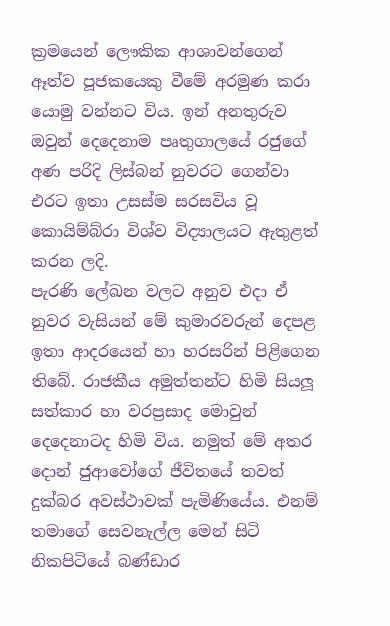ක්‍රමයෙන් ලෞකික ආශාවන්ගෙන් ඈත්ව පූජකයෙකු වීමේ අරමුණ කරා යොමු වන්නට විය. ඉන් අනතුරුව ඔවුන් දෙදෙනාම පෘතුගාලයේ රජුගේ අණ පරිදි ලිස්බන් නුවරට ගෙන්වා එරට ඉතා උසස්ම සරසවිය වූ කොයිම්බ්රා විශ්ව විද්‍යාලයට ඇතුළත් කරන ලදි.
පැරණි ලේඛන වලට අනුව එදා ඒ නුවර වැසියන් මේ කුමාරවරුන් දෙපළ ඉතා ආදරයෙන් හා හරසරින් පිළිගෙන තිබේ. රාජකීය අමුත්තන්ට හිමි සියලූ සත්කාර හා වරප්‍රසාද මොවුන් දෙදෙනාටද හිමි විය. නමුත් මේ අතර දොන් ජුආවෝගේ ජීවිතයේ තවත් දුක්බර අවස්ථාවක් පැමිණියේය. එනම් තමාගේ සෙවනැල්ල මෙන් සිටි නිකපිටියේ බණ්ඩාර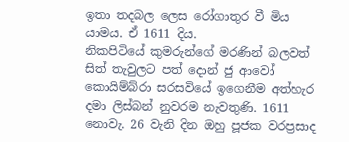ඉතා තදබල ලෙස රෝගාතුර වී මිය යාමය. ඒ 1611 දිය.
නිකපිටියේ කුමරුන්ගේ මරණින් බලවත් සිත් තැවුලට පත් දොන් ජු ආවෝ කොයිම්බ්රා සරසවියේ ඉගෙනීම අත්හැර දමා ලිස්බන් නුවරම නැවතුණි. 1611 නොවැ. 26 වැනි දින ඔහු පූජක වරප්‍රසාද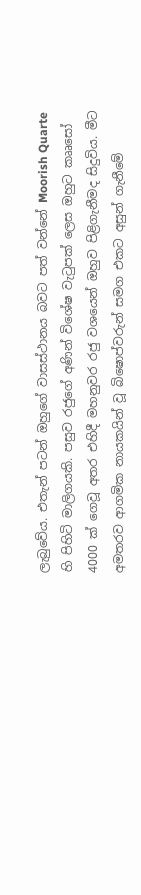ලැබුවේය. එතැන් පටන් ඔහුගේ වාසස්ථානය බවට පත් වන්නේ Moorish Quarte හි පිහිටි මාලිගයකි. පසුව රජුගේ අණින් විශේෂ වැටුපක් ලෙස ඔහුට කෲසෝ 4000 ක් ගෙවූ අතර එහිදී මහනුවර රජු වශයෙන් ඔහුව පිළිගැනීමද සිදුවිය. මීට අමතරව ආගමික නායකයින් වූ බිෂොප්වරුන් සමග එකට අසුන් ගැනීමේ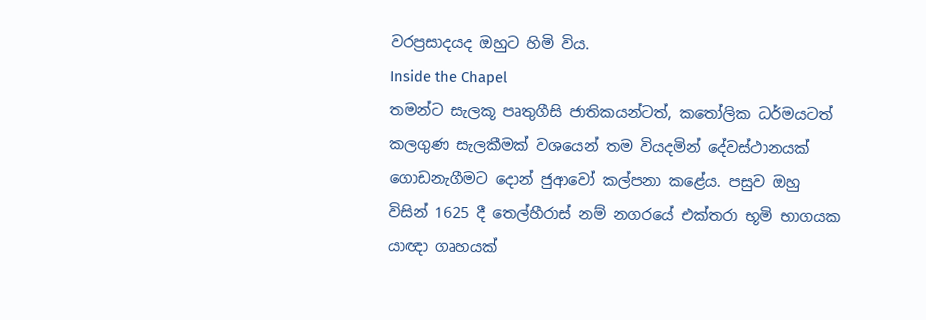වරප්‍රසාදයද ඔහුට හිමි විය.
Inside the Chapel
තමන්ට සැලකූ පෘතුගීසි ජාතිකයන්ටත්, කතෝලික ධර්මයටත් කලගුණ සැලකීමක් වශයෙන් තම වියදමින් දේවස්ථානයක් ගොඩනැගීමට දොන් ජුආවෝ කල්පනා කළේය. පසුව ඔහු විසින් 1625 දී තෙල්හීරාස් නම් නගරයේ එක්තරා භූමි භාගයක යාඥා ගෘහයක්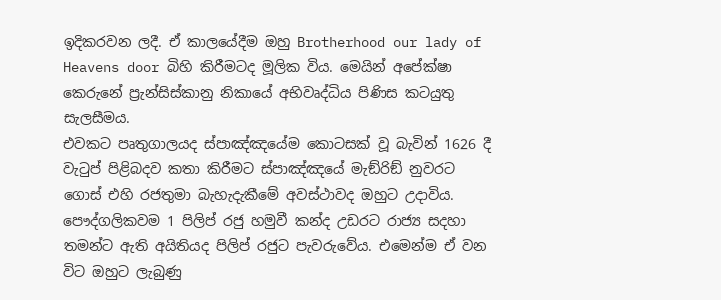ඉදිකරවන ලදී. ඒ කාලයේදීම ඔහු Brotherhood our lady of Heavens door බිහි කිරීමටද මූලික විය. මෙයින් අපේක්ෂා කෙරුනේ ප්‍රැන්සිස්කානු නිකායේ අභිවෘද්ධිය පිණිස කටයුතු සැලසීමය.
එවකට පෘතුගාලයද ස්පාඤ්ඤයේම කොටසක් වූ බැවින් 1626 දී වැටුප් පිළිබදව කතා කිරීමට ස්පාඤ්ඤයේ මැඞ්රිඞ් නුවරට ගොස් එහි රජතුමා බැහැදැකීමේ අවස්ථාවද ඔහුට උදාවිය. පෞද්ගලිකවම 1 පිලිප් රජු හමුවී කන්ද උඩරට රාජ්‍ය සදහා තමන්ට ඇති අයිතියද පිලිප් රජුට පැවරුවේය. එමෙන්ම ඒ වන විට ඔහුට ලැබුණු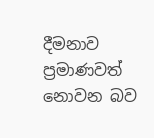දීමනාව ප්‍රමාණවත් නොවන බව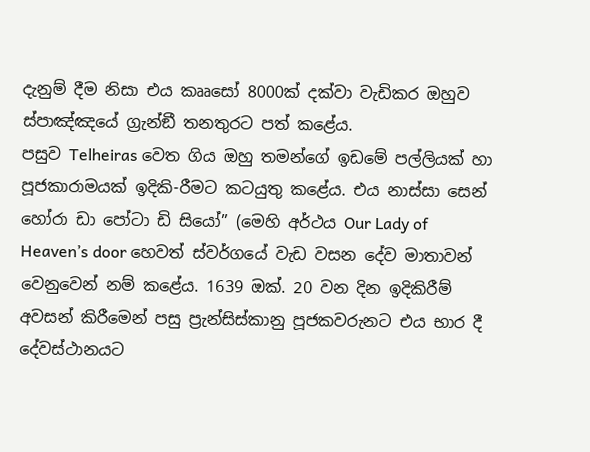දැනුම් දීම නිසා එය කෲසෝ 8000ක් දක්වා වැඩිකර ඔහුව ස්පාඤ්ඤයේ ග්‍රැන්ඞී තනතුරට පත් කළේය.
පසුව Telheiras වෙත ගිය ඔහු තමන්ගේ ඉඩමේ පල්ලියක් හා පූජකාරාමයක් ඉදිකි-රීමට කටයුතු කළේය. එය නාස්සා සෙන් හෝරා ඩා පෝටා ඩි සියෝ” (මෙහි අර්ථය Our Lady of Heaven’s door හෙවත් ස්වර්ගයේ වැඩ වසන දේව මාතාවන් වෙනුවෙන් නම් කළේය. 1639 ඔක්. 20 වන දින ඉදිකිරීම් අවසන් කිරීමෙන් පසු ප්‍රැන්සිස්කානු පූජකවරුනට එය භාර දී දේවස්ථානයට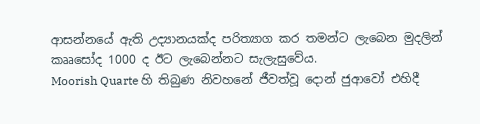ආසන්නයේ ඇති උද්‍යානයක්ද පරිත්‍යාග කර තමන්ට ලැබෙන මුදලින් කෲසෝද 1000 ද ඊට ලැබෙන්නට සැලැසුවේය.
Moorish Quarte හි තිබුණ නිවහනේ ජීවත්වූ දොන් ජුආවෝ එහිදී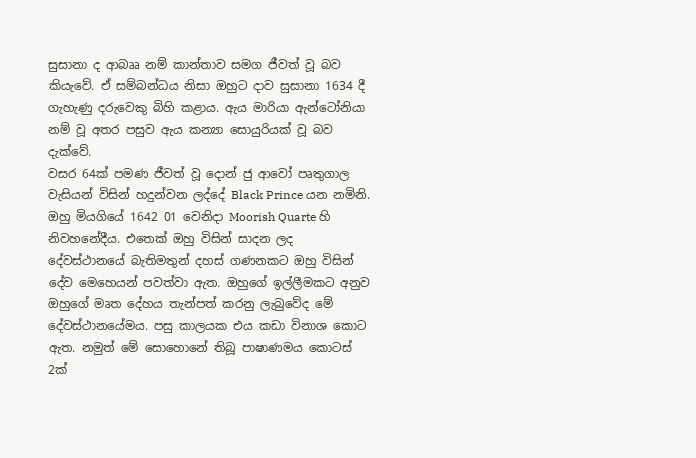සුසානා ද ආබෲ නම් කාන්තාව සමග ජීවත් වූ බව කියැවේ. ඒ සම්බන්ධය නිසා ඔහුට දාව සුසානා 1634 දී ගැහැණු දරුවෙකු බිහි කළාය. ඇය මාරියා ඇන්ටෝනියා නම් වූ අතර පසුව ඇය කන්‍යා සොයුරියක් වූ බව දැක්වේ.
වසර 64ක් පමණ ජීවත් වූ දොන් ජු ආවෝ පෘතුගාල වැසියන් විසින් හදුන්වන ලද්දේ Black Prince යන නමිනි. ඔහු මියගියේ 1642 01 වෙනිදා Moorish Quarte හි නිවහනේදීය. එතෙක් ඔහු විසින් සාදන ලද දේවස්ථානයේ බැතිමතුන් දහස් ගණනකට ඔහු විසින් දේව මෙහෙයන් පවත්වා ඇත. ඔහුගේ ඉල්ලීමකට අනුව ඔහුගේ මෘත දේහය තැන්පත් කරනු ලැබුවේද මේ දේවස්ථානයේමය. පසු කාලයක එය කඩා විනාශ කොට ඇත. නමුත් මේ සොහොනේ තිබූ පාෂාණමය කොටස් 2ක්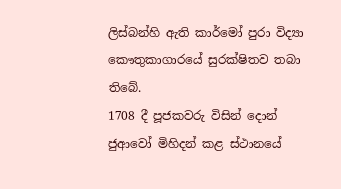ලිස්බන්හි ඇති කාර්මෝ පුරා විද්‍යා කෞතුකාගාරයේ සුරක්ෂිතව තබා තිබේ.
1708 දී පූජකවරු විසින් දොන් ජුආවෝ මිහිදන් කළ ස්ථානයේ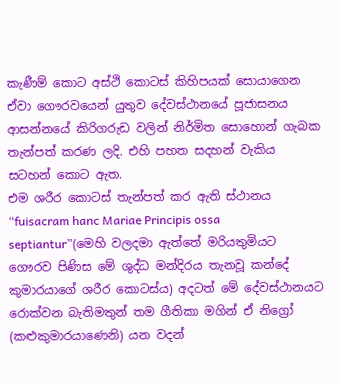කැණීම් කොට අස්ථි කොටස් කිහිපයක් සොයාගෙන ඒවා ගෞරවයෙන් යුතුව දේවස්ථානයේ පූජාසනය ආසන්නයේ කිරිගරුඩ වලින් නිර්මිත සොහොන් ගැබක තැන්පත් කරණ ලදි. එහි පහත සදහන් වැකිය සටහන් කොට ඇත.
එම ශරීර කොටස් තැන්පත් කර ඇති ස්ථානය
“fuisacram hanc Mariae Principis ossa septiantur”(මෙහි වලදමා ඇත්තේ මරියතුමියට ගෞරව පිණිස මේ ශුද්ධ මන්දිරය තැනවූ කන්දේ කුමාරයාගේ ශරීර කොටස්ය) අදටත් මේ දේවස්ථානයට රොක්වන බැතිමතුන් තම ගීතිකා මගින් ඒ නිග්‍රෝ (කළුකුමාරයාණෙනි) යන වදන්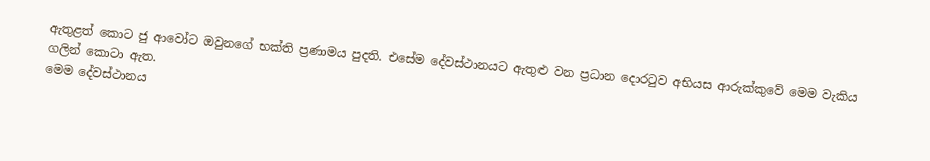ඇතුළත් කොට ජු ආවෝට ඔවුනගේ භක්ති ප්‍රණාමය පුදති. එසේම දේවස්ථානයට ඇතුළු වන ප්‍රධාන දොරටුව අභියස ආරුක්කුවේ මෙම වැකිය ගලින් කොටා ඇත.
මෙම දේවස්ථානය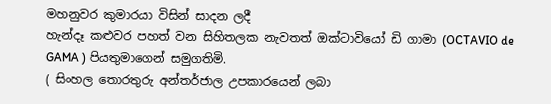මහනුවර කුමාරයා විසින් සාදන ලදී
හැන්දෑ කළුවර පහත් වන සිහිතලක නැවතත් ඔක්ටාවියෝ ඩි ගාමා (OCTAVIO de GAMA ) පියතුමාගෙන් සමුගතිමි.
( සිංහල තොරතුරු අන්තර්ජාල උපකාරයෙන් ලබා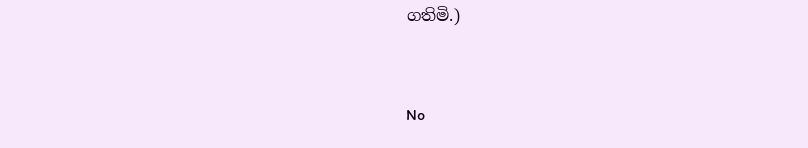ගතිමි.)


No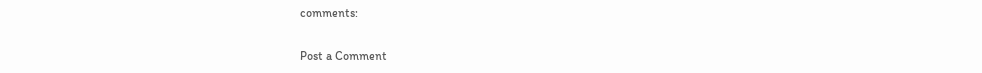comments:

Post a Comment